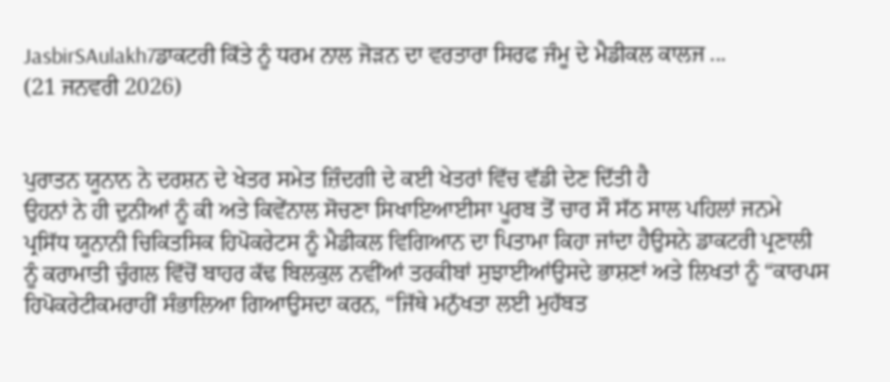JasbirSAulakh7ਡਾਕਟਰੀ ਕਿੱਤੇ ਨੂੰ ਧਰਮ ਨਾਲ ਜੋੜਨ ਦਾ ਵਰਤਾਰਾ ਸਿਰਫ ਜੰਮੂ ਦੇ ਮੈਡੀਕਲ ਕਾਲਜ ...
(21 ਜਨਵਰੀ 2026)


ਪੁਰਾਤਨ ਯੂਨਾਨ ਨੇ ਦਰਸ਼ਨ ਦੇ ਖੇਤਰ ਸਮੇਤ ਜ਼ਿੰਦਗੀ ਦੇ ਕਈ ਖੇਤਰਾਂ ਵਿੱਚ ਵੱਡੀ ਦੇਣ ਦਿੱਤੀ ਹੈ
ਉਹਨਾਂ ਨੇ ਹੀ ਦੁਨੀਆਂ ਨੂੰ ਕੀ ਅਤੇ ਕਿਵੇਂਨਾਲ ਸੋਚਣਾ ਸਿਖਾਇਆਈਸਾ ਪੂਰਬ ਤੋਂ ਚਾਰ ਸੌ ਸੱਠ ਸਾਲ ਪਹਿਲਾਂ ਜਨਮੇ ਪ੍ਰਸਿੱਧ ਯੂਨਾਨੀ ਚਿਕਿਤਸਿਕ ਹਿਪੋਕਰੇਟਸ ਨੂੰ ਮੈਡੀਕਲ ਵਿਗਿਆਨ ਦਾ ਪਿਤਾਮਾ ਕਿਹਾ ਜਾਂਦਾ ਹੈਉਸਨੇ ਡਾਕਟਰੀ ਪ੍ਰਣਾਲੀ ਨੂੰ ਕਰਾਮਾਤੀ ਚੁੰਗਲ ਵਿੱਚੋਂ ਬਾਹਰ ਕੱਢ ਬਿਲਕੁਲ ਨਵੀਂਆਂ ਤਰਕੀਬਾਂ ਸੁਝਾਈਆਂਉਸਦੇ ਭਾਸ਼ਣਾਂ ਅਤੇ ਲਿਖਤਾਂ ਨੂੰ “ਕਾਰਪਸ ਹਿਪੋਕਰੇਟੀਕਮਰਾਹੀਂ ਸੰਭਾਲਿਆ ਗਿਆਉਸਦਾ ਕਰਨ, “ਜਿੱਥੇ ਮਨੁੱਖਤਾ ਲਈ ਮੁਹੱਬਤ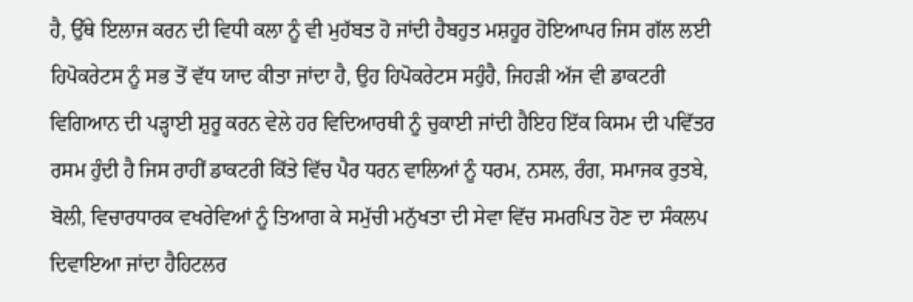ਹੈ, ਉੱਥੇ ਇਲਾਜ ਕਰਨ ਦੀ ਵਿਧੀ ਕਲਾ ਨੂੰ ਵੀ ਮੁਹੱਬਤ ਹੋ ਜਾਂਦੀ ਹੈਬਹੁਤ ਮਸ਼ਹੂਰ ਹੋਇਆਪਰ ਜਿਸ ਗੱਲ ਲਈ ਹਿਪੋਕਰੇਟਸ ਨੂੰ ਸਭ ਤੋਂ ਵੱਧ ਯਾਦ ਕੀਤਾ ਜਾਂਦਾ ਹੈ, ਉਹ ਹਿਪੋਕਰੇਟਸ ਸਹੁੰਹੈ, ਜਿਹੜੀ ਅੱਜ ਵੀ ਡਾਕਟਰੀ ਵਿਗਿਆਨ ਦੀ ਪੜ੍ਹਾਈ ਸ਼ੁਰੂ ਕਰਨ ਵੇਲੇ ਹਰ ਵਿਦਿਆਰਥੀ ਨੂੰ ਚੁਕਾਈ ਜਾਂਦੀ ਹੈਇਹ ਇੱਕ ਕਿਸਮ ਦੀ ਪਵਿੱਤਰ ਰਸਮ ਹੁੰਦੀ ਹੈ ਜਿਸ ਰਾਹੀਂ ਡਾਕਟਰੀ ਕਿੱਤੇ ਵਿੱਚ ਪੈਰ ਧਰਨ ਵਾਲਿਆਂ ਨੂੰ ਧਰਮ, ਨਸਲ, ਰੰਗ, ਸਮਾਜਕ ਰੁਤਬੇ, ਬੋਲੀ, ਵਿਚਾਰਧਾਰਕ ਵਖਰੇਵਿਆਂ ਨੂੰ ਤਿਆਗ ਕੇ ਸਮੁੱਚੀ ਮਨੁੱਖਤਾ ਦੀ ਸੇਵਾ ਵਿੱਚ ਸਮਰਪਿਤ ਹੋਣ ਦਾ ਸੰਕਲਪ ਦਿਵਾਇਆ ਜਾਂਦਾ ਹੈਹਿਟਲਰ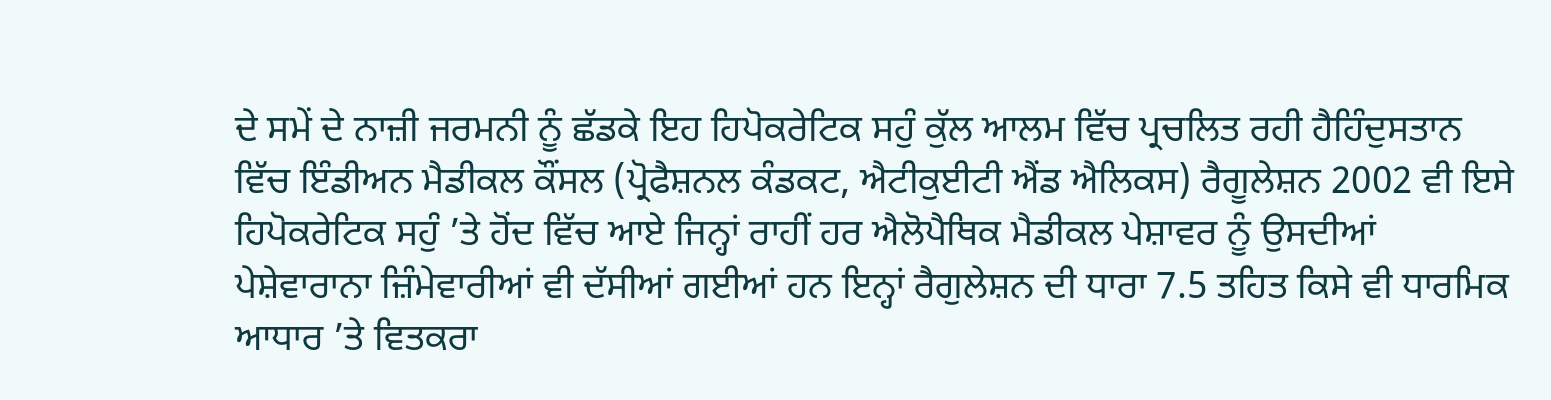ਦੇ ਸਮੇਂ ਦੇ ਨਾਜ਼ੀ ਜਰਮਨੀ ਨੂੰ ਛੱਡਕੇ ਇਹ ਹਿਪੋਕਰੇਟਿਕ ਸਹੁੰ ਕੁੱਲ ਆਲਮ ਵਿੱਚ ਪ੍ਰਚਲਿਤ ਰਹੀ ਹੈਹਿੰਦੁਸਤਾਨ ਵਿੱਚ ਇੰਡੀਅਨ ਮੈਡੀਕਲ ਕੌਂਸਲ (ਪ੍ਰੋਫੈਸ਼ਨਲ ਕੰਡਕਟ, ਐਟੀਕੁਈਟੀ ਐਂਡ ਐਲਿਕਸ) ਰੈਗੂਲੇਸ਼ਨ 2002 ਵੀ ਇਸੇ ਹਿਪੋਕਰੇਟਿਕ ਸਹੁੰ ’ਤੇ ਹੋਂਦ ਵਿੱਚ ਆਏ ਜਿਨ੍ਹਾਂ ਰਾਹੀਂ ਹਰ ਐਲੋਪੈਥਿਕ ਮੈਡੀਕਲ ਪੇਸ਼ਾਵਰ ਨੂੰ ਉਸਦੀਆਂ ਪੇਸ਼ੇਵਾਰਾਨਾ ਜ਼ਿੰਮੇਵਾਰੀਆਂ ਵੀ ਦੱਸੀਆਂ ਗਈਆਂ ਹਨ ਇਨ੍ਹਾਂ ਰੈਗੁਲੇਸ਼ਨ ਦੀ ਧਾਰਾ 7.5 ਤਹਿਤ ਕਿਸੇ ਵੀ ਧਾਰਮਿਕ ਆਧਾਰ ’ਤੇ ਵਿਤਕਰਾ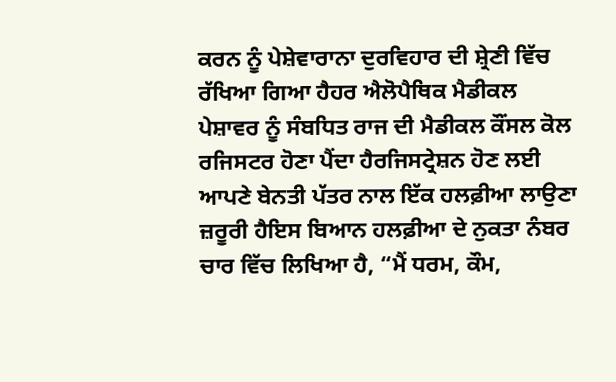ਕਰਨ ਨੂੰ ਪੇਸ਼ੇਵਾਰਾਨਾ ਦੁਰਵਿਹਾਰ ਦੀ ਸ਼੍ਰੇਣੀ ਵਿੱਚ ਰੱਖਿਆ ਗਿਆ ਹੈਹਰ ਐਲੋਪੈਥਿਕ ਮੈਡੀਕਲ ਪੇਸ਼ਾਵਰ ਨੂੰ ਸੰਬਧਿਤ ਰਾਜ ਦੀ ਮੈਡੀਕਲ ਕੌਂਸਲ ਕੋਲ ਰਜਿਸਟਰ ਹੋਣਾ ਪੈਂਦਾ ਹੈਰਜਿਸਟ੍ਰੇਸ਼ਨ ਹੋਣ ਲਈ ਆਪਣੇ ਬੇਨਤੀ ਪੱਤਰ ਨਾਲ ਇੱਕ ਹਲਫ਼ੀਆ ਲਾਉਣਾ ਜ਼ਰੂਰੀ ਹੈਇਸ ਬਿਆਨ ਹਲਫ਼ੀਆ ਦੇ ਨੁਕਤਾ ਨੰਬਰ ਚਾਰ ਵਿੱਚ ਲਿਖਿਆ ਹੈ, “ਮੈਂ ਧਰਮ, ਕੌਮ,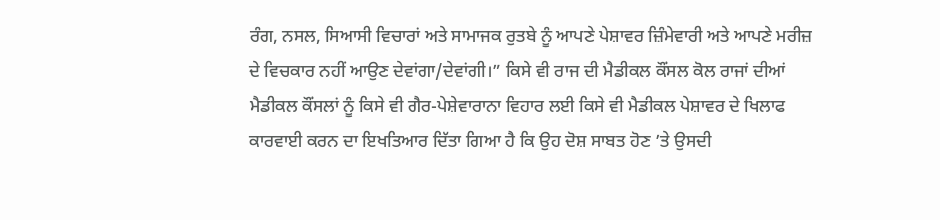ਰੰਗ, ਨਸਲ, ਸਿਆਸੀ ਵਿਚਾਰਾਂ ਅਤੇ ਸਾਮਾਜਕ ਰੁਤਬੇ ਨੂੰ ਆਪਣੇ ਪੇਸ਼ਾਵਰ ਜ਼ਿੰਮੇਵਾਰੀ ਅਤੇ ਆਪਣੇ ਮਰੀਜ਼ ਦੇ ਵਿਚਕਾਰ ਨਹੀਂ ਆਉਣ ਦੇਵਾਂਗਾ/ਦੇਵਾਂਗੀ।” ਕਿਸੇ ਵੀ ਰਾਜ ਦੀ ਮੈਡੀਕਲ ਕੌਂਸਲ ਕੋਲ ਰਾਜਾਂ ਦੀਆਂ ਮੈਡੀਕਲ ਕੌਂਸਲਾਂ ਨੂੰ ਕਿਸੇ ਵੀ ਗੈਰ-ਪੇਸ਼ੇਵਾਰਾਨਾ ਵਿਹਾਰ ਲਈ ਕਿਸੇ ਵੀ ਮੈਡੀਕਲ ਪੇਸ਼ਾਵਰ ਦੇ ਖਿਲਾਫ ਕਾਰਵਾਈ ਕਰਨ ਦਾ ਇਖਤਿਆਰ ਦਿੱਤਾ ਗਿਆ ਹੈ ਕਿ ਉਹ ਦੋਸ਼ ਸਾਬਤ ਹੋਣ ’ਤੇ ਉਸਦੀ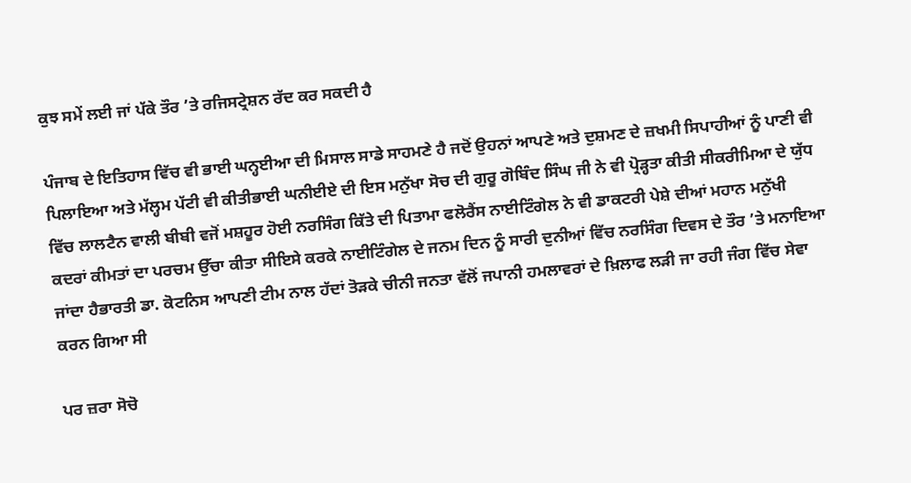ਕੁਝ ਸਮੇਂ ਲਈ ਜਾਂ ਪੱਕੇ ਤੌਰ ’ਤੇ ਰਜਿਸਟ੍ਰੇਸ਼ਨ ਰੱਦ ਕਰ ਸਕਦੀ ਹੈ

ਪੰਜਾਬ ਦੇ ਇਤਿਹਾਸ ਵਿੱਚ ਵੀ ਭਾਈ ਘਨ੍ਹਈਆ ਦੀ ਮਿਸਾਲ ਸਾਡੇ ਸਾਹਮਣੇ ਹੈ ਜਦੋਂ ਉਹਨਾਂ ਆਪਣੇ ਅਤੇ ਦੁਸ਼ਮਣ ਦੇ ਜ਼ਖਮੀ ਸਿਪਾਹੀਆਂ ਨੂੰ ਪਾਣੀ ਵੀ ਪਿਲਾਇਆ ਅਤੇ ਮੱਲ੍ਹਮ ਪੱਟੀ ਵੀ ਕੀਤੀਭਾਈ ਘਨੀਈਏ ਦੀ ਇਸ ਮਨੁੱਖਾ ਸੋਚ ਦੀ ਗੁਰੂ ਗੋਬਿੰਦ ਸਿੰਘ ਜੀ ਨੇ ਵੀ ਪ੍ਰੋੜ੍ਹਤਾ ਕੀਤੀ ਸੀਕਰੀਮਿਆ ਦੇ ਯੁੱਧ ਵਿੱਚ ਲਾਲਟੈਨ ਵਾਲੀ ਬੀਬੀ ਵਜੋਂ ਮਸ਼ਹੂਰ ਹੋਈ ਨਰਸਿੰਗ ਕਿੱਤੇ ਦੀ ਪਿਤਾਮਾ ਫਲੋਰੈਂਸ ਨਾਈਟਿੰਗੇਲ ਨੇ ਵੀ ਡਾਕਟਰੀ ਪੇਸ਼ੇ ਦੀਆਂ ਮਹਾਨ ਮਨੁੱਖੀ ਕਦਰਾਂ ਕੀਮਤਾਂ ਦਾ ਪਰਚਮ ਉੱਚਾ ਕੀਤਾ ਸੀਇਸੇ ਕਰਕੇ ਨਾਈਟਿੰਗੇਲ ਦੇ ਜਨਮ ਦਿਨ ਨੂੰ ਸਾਰੀ ਦੁਨੀਆਂ ਵਿੱਚ ਨਰਸਿੰਗ ਦਿਵਸ ਦੇ ਤੌਰ ’ਤੇ ਮਨਾਇਆ ਜਾਂਦਾ ਹੈਭਾਰਤੀ ਡਾ. ਕੋਟਨਿਸ ਆਪਣੀ ਟੀਮ ਨਾਲ ਹੱਦਾਂ ਤੋੜਕੇ ਚੀਨੀ ਜਨਤਾ ਵੱਲੋਂ ਜਪਾਨੀ ਹਮਲਾਵਰਾਂ ਦੇ ਖ਼ਿਲਾਫ ਲੜੀ ਜਾ ਰਹੀ ਜੰਗ ਵਿੱਚ ਸੇਵਾ ਕਰਨ ਗਿਆ ਸੀ

ਪਰ ਜ਼ਰਾ ਸੋਚੋ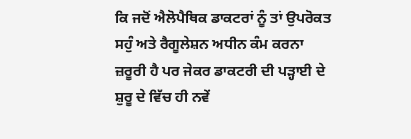ਕਿ ਜਦੋਂ ਐਲੋਪੈਥਿਕ ਡਾਕਟਰਾਂ ਨੂੰ ਤਾਂ ਉਪਰੋਕਤ ਸਹੁੰ ਅਤੇ ਰੈਗੂਲੇਸ਼ਨ ਅਧੀਨ ਕੰਮ ਕਰਨਾ ਜ਼ਰੂਰੀ ਹੈ ਪਰ ਜੇਕਰ ਡਾਕਟਰੀ ਦੀ ਪੜ੍ਹਾਈ ਦੇ ਸ਼ੁਰੂ ਦੇ ਵਿੱਚ ਹੀ ਨਵੇਂ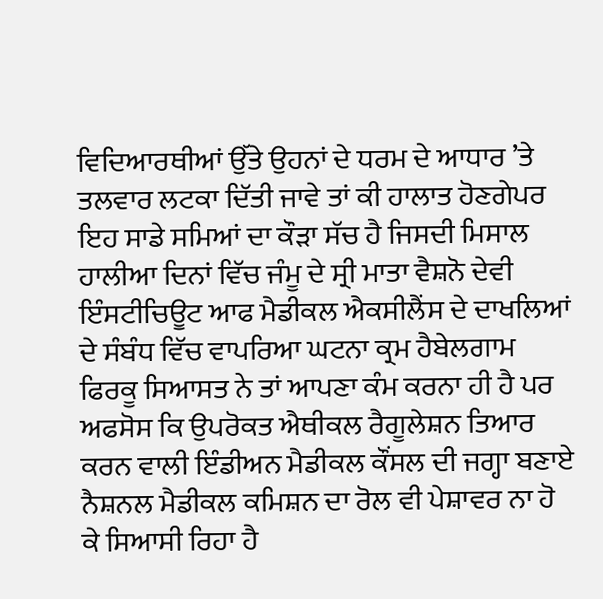ਵਿਦਿਆਰਥੀਆਂ ਉੱਤੇ ਉਹਨਾਂ ਦੇ ਧਰਮ ਦੇ ਆਧਾਰ ’ਤੇ ਤਲਵਾਰ ਲਟਕਾ ਦਿੱਤੀ ਜਾਵੇ ਤਾਂ ਕੀ ਹਾਲਾਤ ਹੋਣਗੇਪਰ ਇਹ ਸਾਡੇ ਸਮਿਆਂ ਦਾ ਕੌੜਾ ਸੱਚ ਹੈ ਜਿਸਦੀ ਮਿਸਾਲ ਹਾਲੀਆ ਦਿਨਾਂ ਵਿੱਚ ਜੰਮੂ ਦੇ ਸ੍ਰੀ ਮਾਤਾ ਵੈਸ਼ਨੋ ਦੇਵੀ ਇੰਸਟੀਚਿਊਟ ਆਫ ਮੈਡੀਕਲ ਐਕਸੀਲੈਂਸ ਦੇ ਦਾਖਲਿਆਂ ਦੇ ਸੰਬੰਧ ਵਿੱਚ ਵਾਪਰਿਆ ਘਟਨਾ ਕ੍ਰਮ ਹੈਬੇਲਗਾਮ ਫਿਰਕੂ ਸਿਆਸਤ ਨੇ ਤਾਂ ਆਪਣਾ ਕੰਮ ਕਰਨਾ ਹੀ ਹੈ ਪਰ ਅਫਸੋਸ ਕਿ ਉਪਰੋਕਤ ਐਥੀਕਲ ਰੈਗੂਲੇਸ਼ਨ ਤਿਆਰ ਕਰਨ ਵਾਲੀ ਇੰਡੀਅਨ ਮੈਡੀਕਲ ਕੌਂਸਲ ਦੀ ਜਗ੍ਹਾ ਬਣਾਏ ਨੈਸ਼ਨਲ ਮੈਡੀਕਲ ਕਮਿਸ਼ਨ ਦਾ ਰੋਲ ਵੀ ਪੇਸ਼ਾਵਰ ਨਾ ਹੋ ਕੇ ਸਿਆਸੀ ਰਿਹਾ ਹੈ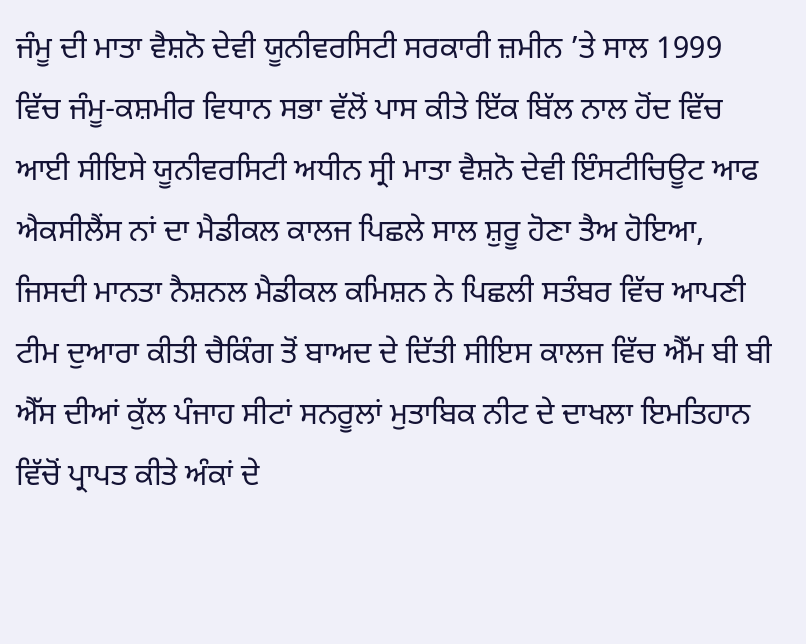ਜੰਮੂ ਦੀ ਮਾਤਾ ਵੈਸ਼ਨੋ ਦੇਵੀ ਯੂਨੀਵਰਸਿਟੀ ਸਰਕਾਰੀ ਜ਼ਮੀਨ ’ਤੇ ਸਾਲ 1999 ਵਿੱਚ ਜੰਮੂ-ਕਸ਼ਮੀਰ ਵਿਧਾਨ ਸਭਾ ਵੱਲੋਂ ਪਾਸ ਕੀਤੇ ਇੱਕ ਬਿੱਲ ਨਾਲ ਹੋਂਦ ਵਿੱਚ ਆਈ ਸੀਇਸੇ ਯੂਨੀਵਰਸਿਟੀ ਅਧੀਨ ਸ੍ਰੀ ਮਾਤਾ ਵੈਸ਼ਨੋ ਦੇਵੀ ਇੰਸਟੀਚਿਊਟ ਆਫ ਐਕਸੀਲੈਂਸ ਨਾਂ ਦਾ ਮੈਡੀਕਲ ਕਾਲਜ ਪਿਛਲੇ ਸਾਲ ਸ਼ੁਰੂ ਹੋਣਾ ਤੈਅ ਹੋਇਆ, ਜਿਸਦੀ ਮਾਨਤਾ ਨੈਸ਼ਨਲ ਮੈਡੀਕਲ ਕਮਿਸ਼ਨ ਨੇ ਪਿਛਲੀ ਸਤੰਬਰ ਵਿੱਚ ਆਪਣੀ ਟੀਮ ਦੁਆਰਾ ਕੀਤੀ ਚੈਕਿੰਗ ਤੋਂ ਬਾਅਦ ਦੇ ਦਿੱਤੀ ਸੀਇਸ ਕਾਲਜ ਵਿੱਚ ਐੱਮ ਬੀ ਬੀ ਐੱਸ ਦੀਆਂ ਕੁੱਲ ਪੰਜਾਹ ਸੀਟਾਂ ਸਨਰੂਲਾਂ ਮੁਤਾਬਿਕ ਨੀਟ ਦੇ ਦਾਖਲਾ ਇਮਤਿਹਾਨ ਵਿੱਚੋਂ ਪ੍ਰਾਪਤ ਕੀਤੇ ਅੰਕਾਂ ਦੇ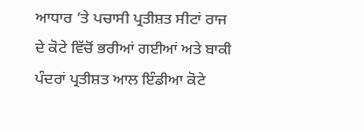ਆਧਾਰ ’ਤੇ ਪਚਾਸੀ ਪ੍ਰਤੀਸ਼ਤ ਸੀਟਾਂ ਰਾਜ ਦੇ ਕੋਟੇ ਵਿੱਚੋਂ ਭਰੀਆਂ ਗਈਆਂ ਅਤੇ ਬਾਕੀ ਪੰਦਰਾਂ ਪ੍ਰਤੀਸ਼ਤ ਆਲ ਇੰਡੀਆ ਕੋਟੇ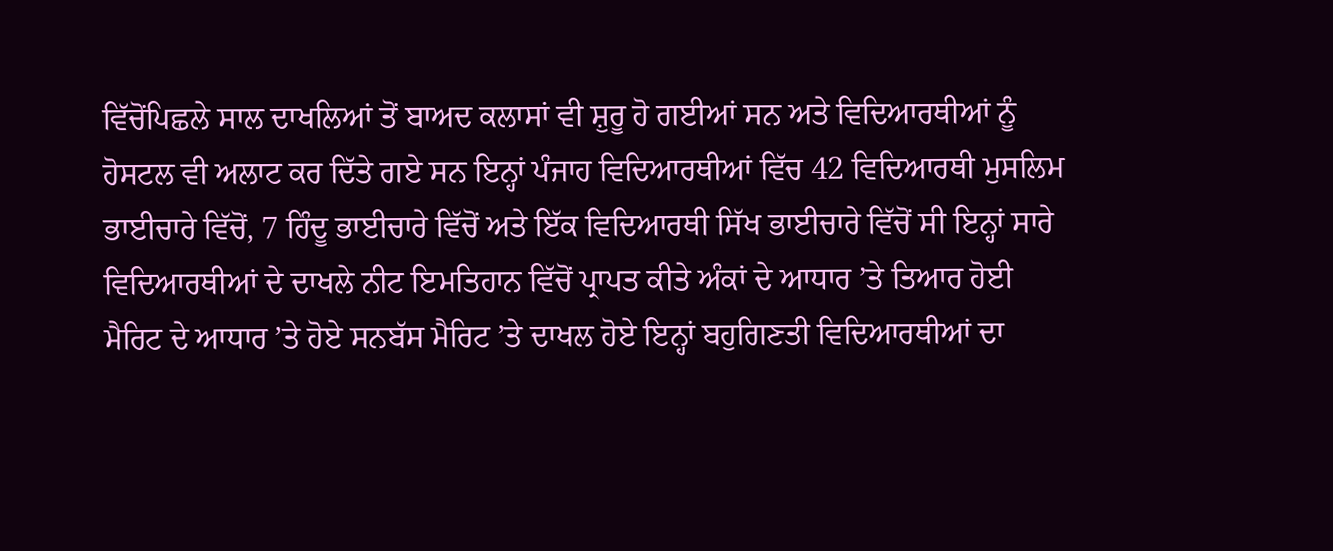ਵਿੱਚੋਂਪਿਛਲੇ ਸਾਲ ਦਾਖਲਿਆਂ ਤੋਂ ਬਾਅਦ ਕਲਾਸਾਂ ਵੀ ਸ਼ੁਰੂ ਹੋ ਗਈਆਂ ਸਨ ਅਤੇ ਵਿਦਿਆਰਥੀਆਂ ਨੂੰ ਹੋਸਟਲ ਵੀ ਅਲਾਟ ਕਰ ਦਿੱਤੇ ਗਏ ਸਨ ਇਨ੍ਹਾਂ ਪੰਜਾਹ ਵਿਦਿਆਰਥੀਆਂ ਵਿੱਚ 42 ਵਿਦਿਆਰਥੀ ਮੁਸਲਿਮ ਭਾਈਚਾਰੇ ਵਿੱਚੋਂ, 7 ਹਿੰਦੂ ਭਾਈਚਾਰੇ ਵਿੱਚੋਂ ਅਤੇ ਇੱਕ ਵਿਦਿਆਰਥੀ ਸਿੱਖ ਭਾਈਚਾਰੇ ਵਿੱਚੋਂ ਸੀ ਇਨ੍ਹਾਂ ਸਾਰੇ ਵਿਦਿਆਰਥੀਆਂ ਦੇ ਦਾਖਲੇ ਨੀਟ ਇਮਤਿਹਾਨ ਵਿੱਚੋਂ ਪ੍ਰਾਪਤ ਕੀਤੇ ਅੰਕਾਂ ਦੇ ਆਧਾਰ ’ਤੇ ਤਿਆਰ ਹੋਈ ਮੈਰਿਟ ਦੇ ਆਧਾਰ ’ਤੇ ਹੋਏ ਸਨਬੱਸ ਮੈਰਿਟ ’ਤੇ ਦਾਖਲ ਹੋਏ ਇਨ੍ਹਾਂ ਬਹੁਗਿਣਤੀ ਵਿਦਿਆਰਥੀਆਂ ਦਾ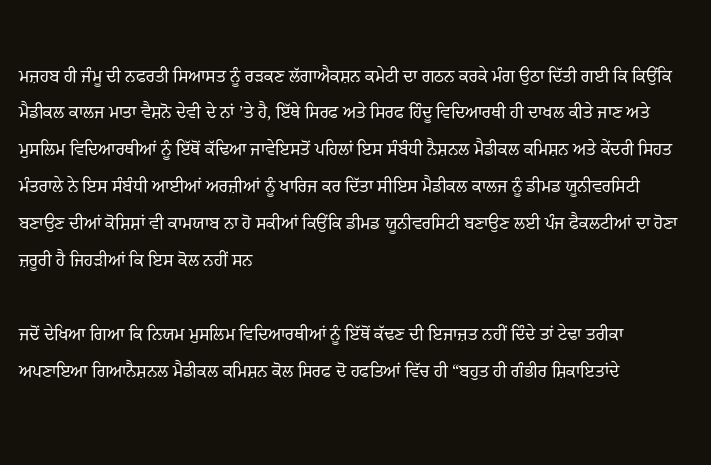ਮਜ਼ਹਬ ਹੀ ਜੰਮੂ ਦੀ ਨਫਰਤੀ ਸਿਆਸਤ ਨੂੰ ਰੜਕਣ ਲੱਗਾਐਕਸ਼ਨ ਕਮੇਟੀ ਦਾ ਗਠਨ ਕਰਕੇ ਮੰਗ ਉਠਾ ਦਿੱਤੀ ਗਈ ਕਿ ਕਿਉਂਕਿ ਮੈਡੀਕਲ ਕਾਲਜ ਮਾਤਾ ਵੈਸ਼ਨੋ ਦੇਵੀ ਦੇ ਨਾਂ ’ਤੇ ਹੈ, ਇੱਥੇ ਸਿਰਫ ਅਤੇ ਸਿਰਫ ਹਿੰਦੂ ਵਿਦਿਆਰਥੀ ਹੀ ਦਾਖਲ ਕੀਤੇ ਜਾਣ ਅਤੇ ਮੁਸਲਿਮ ਵਿਦਿਆਰਥੀਆਂ ਨੂੰ ਇੱਥੋਂ ਕੱਢਿਆ ਜਾਵੇਇਸਤੋਂ ਪਹਿਲਾਂ ਇਸ ਸੰਬੰਧੀ ਨੈਸ਼ਨਲ ਮੈਡੀਕਲ ਕਮਿਸ਼ਨ ਅਤੇ ਕੇਂਦਰੀ ਸਿਹਤ ਮੰਤਰਾਲੇ ਨੇ ਇਸ ਸੰਬੰਧੀ ਆਈਆਂ ਅਰਜ਼ੀਆਂ ਨੂੰ ਖਾਰਿਜ ਕਰ ਦਿੱਤਾ ਸੀਇਸ ਮੈਡੀਕਲ ਕਾਲਜ ਨੂੰ ਡੀਮਡ ਯੂਨੀਵਰਸਿਟੀ ਬਣਾਉਣ ਦੀਆਂ ਕੋਸ਼ਿਸ਼ਾਂ ਵੀ ਕਾਮਯਾਬ ਨਾ ਹੋ ਸਕੀਆਂ ਕਿਉਂਕਿ ਡੀਮਡ ਯੂਨੀਵਰਸਿਟੀ ਬਣਾਉਣ ਲਈ ਪੰਜ ਫੈਕਲਟੀਆਂ ਦਾ ਹੋਣਾ ਜ਼ਰੂਰੀ ਹੈ ਜਿਹੜੀਆਂ ਕਿ ਇਸ ਕੋਲ ਨਹੀਂ ਸਨ

ਜਦੋਂ ਦੇਖਿਆ ਗਿਆ ਕਿ ਨਿਯਮ ਮੁਸਲਿਮ ਵਿਦਿਆਰਥੀਆਂ ਨੂੰ ਇੱਥੋਂ ਕੱਢਣ ਦੀ ਇਜਾਜ਼ਤ ਨਹੀਂ ਦਿੰਦੇ ਤਾਂ ਟੇਢਾ ਤਰੀਕਾ ਅਪਣਾਇਆ ਗਿਆਨੈਸ਼ਨਲ ਮੈਡੀਕਲ ਕਮਿਸ਼ਨ ਕੋਲ ਸਿਰਫ ਦੋ ਹਫਤਿਆਂ ਵਿੱਚ ਹੀ “ਬਹੁਤ ਹੀ ਗੰਭੀਰ ਸ਼ਿਕਾਇਤਾਂਦੇ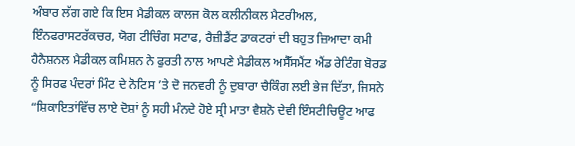ਅੰਬਾਰ ਲੱਗ ਗਏ ਕਿ ਇਸ ਮੈਡੀਕਲ ਕਾਲਜ ਕੋਲ ਕਲੀਨੀਕਲ ਮੈਟਰੀਅਲ, ਇੰਨਫਰਾਸਟਰੱਕਚਰ, ਯੋਗ ਟੀਚਿੰਗ ਸਟਾਫ, ਰੈਜ਼ੀਡੈਂਟ ਡਾਕਟਰਾਂ ਦੀ ਬਹੁਤ ਜ਼ਿਆਦਾ ਕਮੀ ਹੈਨੈਸ਼ਨਲ ਮੈਡੀਕਲ ਕਮਿਸ਼ਨ ਨੇ ਫੁਰਤੀ ਨਾਲ ਆਪਣੇ ਮੈਡੀਕਲ ਅਸੈੱਸਮੈਂਟ ਐਂਡ ਰੇਟਿੰਗ ਬੋਰਡ ਨੂੰ ਸਿਰਫ ਪੰਦਰਾਂ ਮਿੰਟ ਦੇ ਨੋਟਿਸ ’ਤੇ ਦੋ ਜਨਵਰੀ ਨੂੰ ਦੁਬਾਰਾ ਚੈਕਿੰਗ ਲਈ ਭੇਜ ਦਿੱਤਾ, ਜਿਸਨੇ “ਸ਼ਿਕਾਇਤਾਂਵਿੱਚ ਲਾਏ ਦੋਸ਼ਾਂ ਨੂੰ ਸਹੀ ਮੰਨਦੇ ਹੋਏ ਸ੍ਰੀ ਮਾਤਾ ਵੈਸ਼ਨੋ ਦੇਵੀ ਇੰਸਟੀਚਿਊਟ ਆਫ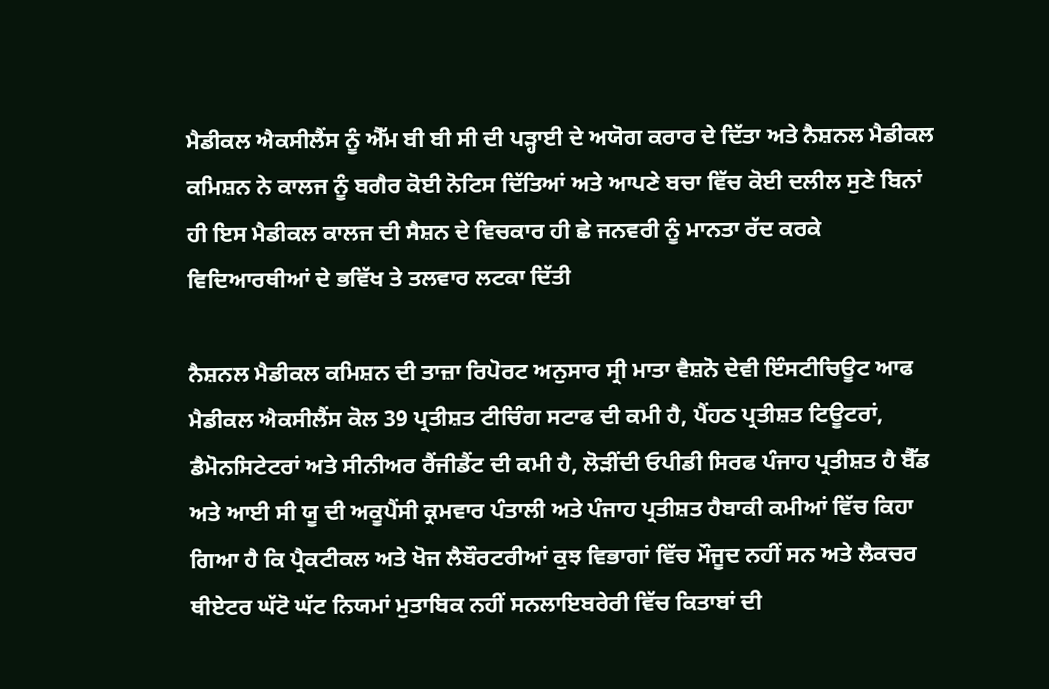ਮੈਡੀਕਲ ਐਕਸੀਲੈਂਸ ਨੂੰ ਐੱਮ ਬੀ ਬੀ ਸੀ ਦੀ ਪੜ੍ਹਾਈ ਦੇ ਅਯੋਗ ਕਰਾਰ ਦੇ ਦਿੱਤਾ ਅਤੇ ਨੈਸ਼ਨਲ ਮੈਡੀਕਲ ਕਮਿਸ਼ਨ ਨੇ ਕਾਲਜ ਨੂੰ ਬਗੈਰ ਕੋਈ ਨੋਟਿਸ ਦਿੱਤਿਆਂ ਅਤੇ ਆਪਣੇ ਬਚਾ ਵਿੱਚ ਕੋਈ ਦਲੀਲ ਸੁਣੇ ਬਿਨਾਂ ਹੀ ਇਸ ਮੈਡੀਕਲ ਕਾਲਜ ਦੀ ਸੈਸ਼ਨ ਦੇ ਵਿਚਕਾਰ ਹੀ ਛੇ ਜਨਵਰੀ ਨੂੰ ਮਾਨਤਾ ਰੱਦ ਕਰਕੇ ਵਿਦਿਆਰਥੀਆਂ ਦੇ ਭਵਿੱਖ ਤੇ ਤਲਵਾਰ ਲਟਕਾ ਦਿੱਤੀ

ਨੈਸ਼ਨਲ ਮੈਡੀਕਲ ਕਮਿਸ਼ਨ ਦੀ ਤਾਜ਼ਾ ਰਿਪੋਰਟ ਅਨੁਸਾਰ ਸ੍ਰੀ ਮਾਤਾ ਵੈਸ਼ਨੋ ਦੇਵੀ ਇੰਸਟੀਚਿਊਟ ਆਫ ਮੈਡੀਕਲ ਐਕਸੀਲੈਂਸ ਕੋਲ 39 ਪ੍ਰਤੀਸ਼ਤ ਟੀਚਿੰਗ ਸਟਾਫ ਦੀ ਕਮੀ ਹੈ, ਪੈਂਹਠ ਪ੍ਰਤੀਸ਼ਤ ਟਿਊਟਰਾਂ, ਡੈਮੋਨਸਿਟੇਟਰਾਂ ਅਤੇ ਸੀਨੀਅਰ ਰੈਂਜੀਡੈਂਟ ਦੀ ਕਮੀ ਹੈ, ਲੋੜੀਂਦੀ ਓਪੀਡੀ ਸਿਰਫ ਪੰਜਾਹ ਪ੍ਰਤੀਸ਼ਤ ਹੈ ਬੈੱਡ ਅਤੇ ਆਈ ਸੀ ਯੂ ਦੀ ਅਕੂਪੈਂਸੀ ਕ੍ਰਮਵਾਰ ਪੰਤਾਲੀ ਅਤੇ ਪੰਜਾਹ ਪ੍ਰਤੀਸ਼ਤ ਹੈਬਾਕੀ ਕਮੀਆਂ ਵਿੱਚ ਕਿਹਾ ਗਿਆ ਹੈ ਕਿ ਪ੍ਰੈਕਟੀਕਲ ਅਤੇ ਖੋਜ ਲੈਬੌਰਟਰੀਆਂ ਕੁਝ ਵਿਭਾਗਾਂ ਵਿੱਚ ਮੌਜੂਦ ਨਹੀਂ ਸਨ ਅਤੇ ਲੈਕਚਰ ਥੀਏਟਰ ਘੱਟੋ ਘੱਟ ਨਿਯਮਾਂ ਮੁਤਾਬਿਕ ਨਹੀਂ ਸਨਲਾਇਬਰੇਰੀ ਵਿੱਚ ਕਿਤਾਬਾਂ ਦੀ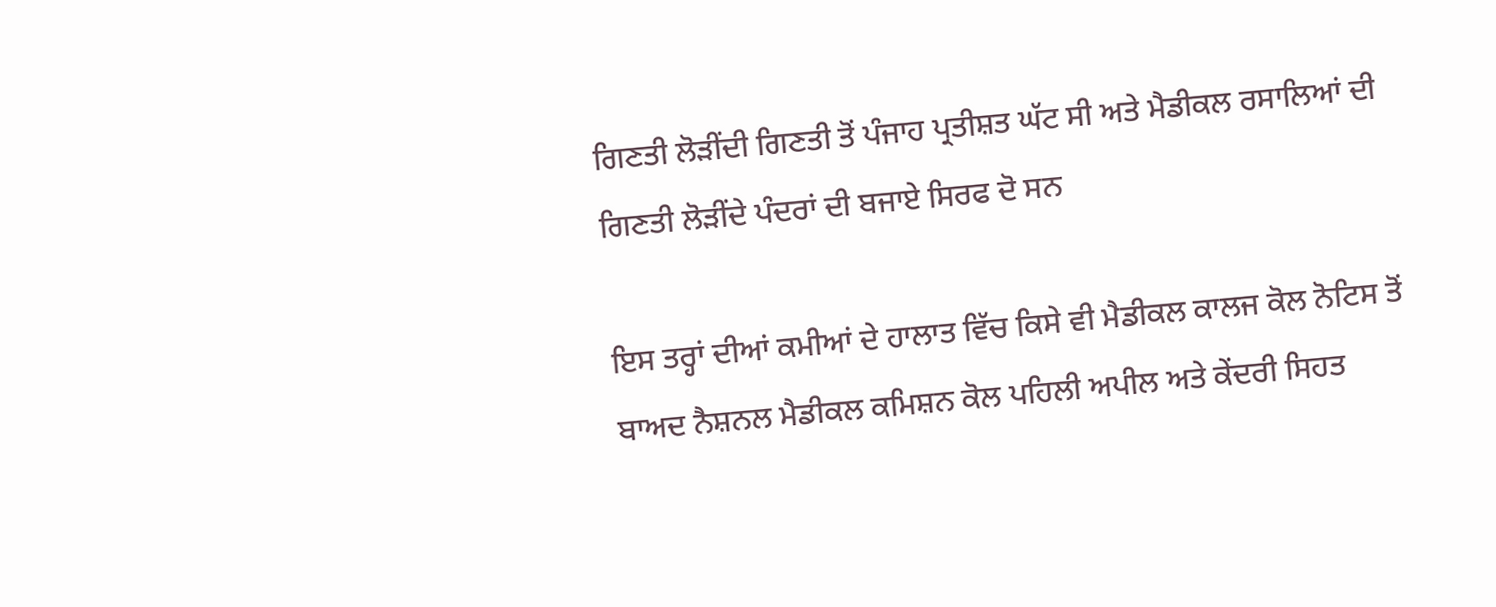ਗਿਣਤੀ ਲੋੜੀਂਦੀ ਗਿਣਤੀ ਤੋਂ ਪੰਜਾਹ ਪ੍ਰਤੀਸ਼ਤ ਘੱਟ ਸੀ ਅਤੇ ਮੈਡੀਕਲ ਰਸਾਲਿਆਂ ਦੀ ਗਿਣਤੀ ਲੋੜੀਂਦੇ ਪੰਦਰਾਂ ਦੀ ਬਜਾਏ ਸਿਰਫ ਦੋ ਸਨ

ਇਸ ਤਰ੍ਹਾਂ ਦੀਆਂ ਕਮੀਆਂ ਦੇ ਹਾਲਾਤ ਵਿੱਚ ਕਿਸੇ ਵੀ ਮੈਡੀਕਲ ਕਾਲਜ ਕੋਲ ਨੋਟਿਸ ਤੋਂ ਬਾਅਦ ਨੈਸ਼ਨਲ ਮੈਡੀਕਲ ਕਮਿਸ਼ਨ ਕੋਲ ਪਹਿਲੀ ਅਪੀਲ ਅਤੇ ਕੇਂਦਰੀ ਸਿਹਤ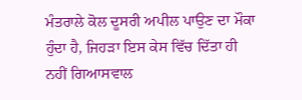ਮੰਤਰਾਲੇ ਕੋਲ ਦੂਸਰੀ ਅਪੀਲ ਪਾਉਣ ਦਾ ਮੌਕਾ ਹੁੰਦਾ ਹੈ, ਜਿਹੜਾ ਇਸ ਕੇਸ ਵਿੱਚ ਦਿੱਤਾ ਹੀ ਨਹੀਂ ਗਿਆਸਵਾਲ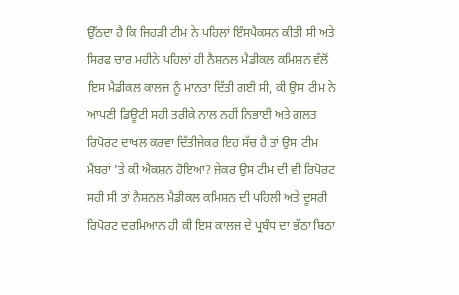ਉੱਠਦਾ ਹੈ ਕਿ ਜਿਹੜੀ ਟੀਮ ਨੇ ਪਹਿਲਾਂ ਇੰਸਪੈਕਸਨ ਕੀਤੀ ਸੀ ਅਤੇ ਸਿਰਫ ਚਾਰ ਮਹੀਨੇ ਪਹਿਲਾਂ ਹੀ ਨੈਸ਼ਨਲ ਮੈਡੀਕਲ ਕਮਿਸ਼ਨ ਵੱਲੋਂ ਇਸ ਮੈਡੀਕਲ ਕਾਲਜ ਨੂੰ ਮਾਨਤਾ ਦਿੱਤੀ ਗਈ ਸੀ, ਕੀ ਉਸ ਟੀਮ ਨੇ ਆਪਣੀ ਡਿਊਟੀ ਸਹੀ ਤਰੀਕੇ ਨਾਲ ਨਹੀਂ ਨਿਭਾਈ ਅਤੇ ਗਲਤ ਰਿਪੋਰਟ ਦਾਖਲ ਕਰਵਾ ਦਿੱਤੀਜੇਕਰ ਇਹ ਸੱਚ ਹੈ ਤਾਂ ਉਸ ਟੀਮ ਮੈਂਬਰਾਂ ’ਤੇ ਕੀ ਐਕਸ਼ਨ ਹੋਇਆ? ਜੇਕਰ ਉਸ ਟੀਮ ਦੀ ਵੀ ਰਿਪੋਰਟ ਸਹੀ ਸੀ ਤਾਂ ਨੈਸ਼ਨਲ ਮੈਡੀਕਲ ਕਮਿਸ਼ਨ ਦੀ ਪਹਿਲੀ ਅਤੇ ਦੂਸਰੀ ਰਿਪੋਰਟ ਦਰਮਿਆਨ ਹੀ ਕੀ ਇਸ ਕਾਲਜ ਦੇ ਪ੍ਰਬੰਧ ਦਾ ਭੱਠਾ ਬਿਠਾ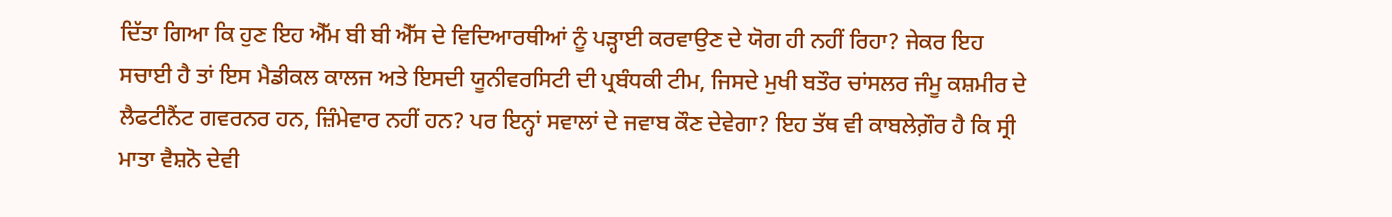ਦਿੱਤਾ ਗਿਆ ਕਿ ਹੁਣ ਇਹ ਐੱਮ ਬੀ ਬੀ ਐੱਸ ਦੇ ਵਿਦਿਆਰਥੀਆਂ ਨੂੰ ਪੜ੍ਹਾਈ ਕਰਵਾਉਣ ਦੇ ਯੋਗ ਹੀ ਨਹੀਂ ਰਿਹਾ? ਜੇਕਰ ਇਹ ਸਚਾਈ ਹੈ ਤਾਂ ਇਸ ਮੈਡੀਕਲ ਕਾਲਜ ਅਤੇ ਇਸਦੀ ਯੂਨੀਵਰਸਿਟੀ ਦੀ ਪ੍ਰਬੰਧਕੀ ਟੀਮ, ਜਿਸਦੇ ਮੁਖੀ ਬਤੌਰ ਚਾਂਸਲਰ ਜੰਮੂ ਕਸ਼ਮੀਰ ਦੇ ਲੈਫਟੀਨੈਂਟ ਗਵਰਨਰ ਹਨ, ਜ਼ਿੰਮੇਵਾਰ ਨਹੀਂ ਹਨ? ਪਰ ਇਨ੍ਹਾਂ ਸਵਾਲਾਂ ਦੇ ਜਵਾਬ ਕੌਣ ਦੇਵੇਗਾ? ਇਹ ਤੱਥ ਵੀ ਕਾਬਲੇਗ਼ੌਰ ਹੈ ਕਿ ਸ੍ਰੀ ਮਾਤਾ ਵੈਸ਼ਨੋ ਦੇਵੀ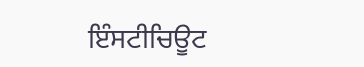ਇੰਸਟੀਚਿਊਟ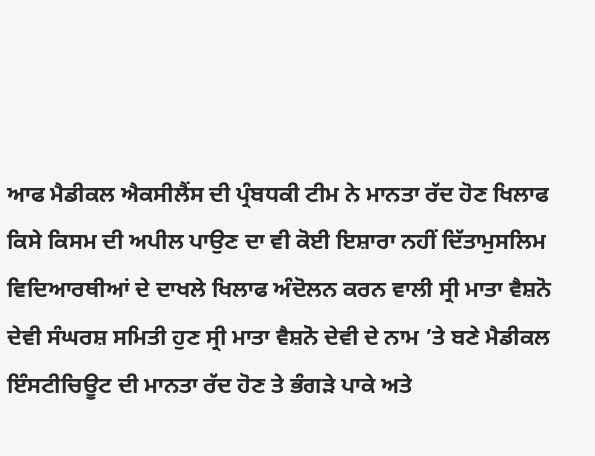ਆਫ ਮੈਡੀਕਲ ਐਕਸੀਲੈਂਸ ਦੀ ਪ੍ਰੰਬਧਕੀ ਟੀਮ ਨੇ ਮਾਨਤਾ ਰੱਦ ਹੋਣ ਖਿਲਾਫ ਕਿਸੇ ਕਿਸਮ ਦੀ ਅਪੀਲ ਪਾਉਣ ਦਾ ਵੀ ਕੋਈ ਇਸ਼ਾਰਾ ਨਹੀਂ ਦਿੱਤਾਮੁਸਲਿਮ ਵਿਦਿਆਰਥੀਆਂ ਦੇ ਦਾਖਲੇ ਖਿਲਾਫ ਅੰਦੋਲਨ ਕਰਨ ਵਾਲੀ ਸ੍ਰੀ ਮਾਤਾ ਵੈਸ਼ਨੋ ਦੇਵੀ ਸੰਘਰਸ਼ ਸਮਿਤੀ ਹੁਣ ਸ੍ਰੀ ਮਾਤਾ ਵੈਸ਼ਨੋ ਦੇਵੀ ਦੇ ਨਾਮ ’ਤੇ ਬਣੇ ਮੈਡੀਕਲ ਇੰਸਟੀਚਿਊਟ ਦੀ ਮਾਨਤਾ ਰੱਦ ਹੋਣ ਤੇ ਭੰਗੜੇ ਪਾਕੇ ਅਤੇ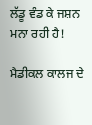ਲੱਡੂ ਵੰਡ ਕੇ ਜਸ਼ਨ ਮਨਾ ਰਹੀ ਹੈ!

ਮੈਡੀਕਲ ਕਾਲਜ ਦੇ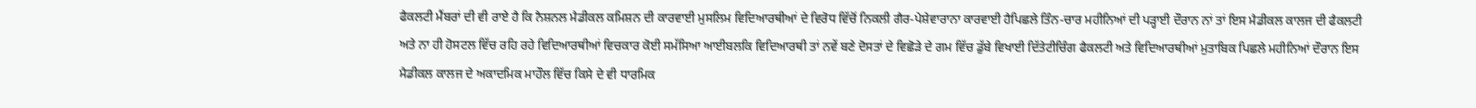ਫੈਕਲਟੀ ਮੈਂਬਰਾਂ ਦੀ ਵੀ ਰਾਏ ਹੈ ਕਿ ਨੈਸ਼ਨਲ ਮੈਡੀਕਲ ਕਮਿਸ਼ਨ ਦੀ ਕਾਰਵਾਈ ਮੁਸਲਿਮ ਵਿਦਿਆਰਥੀਆਂ ਦੇ ਵਿਰੋਧ ਵਿੱਚੋਂ ਨਿਕਲੀ ਗੈਰ-ਪੇਸ਼ੇਵਾਰਾਨਾ ਕਾਰਵਾਈ ਹੈਪਿਛਲੇ ਤਿੰਨ-ਚਾਰ ਮਹੀਨਿਆਂ ਦੀ ਪੜ੍ਹਾਈ ਦੌਰਾਨ ਨਾਂ ਤਾਂ ਇਸ ਮੈਡੀਕਲ ਕਾਲਜ ਦੀ ਫੈਕਲਟੀ ਅਤੇ ਨਾ ਹੀ ਹੋਸਟਲ ਵਿੱਚ ਰਹਿ ਰਹੇ ਵਿਦਿਆਰਥੀਆਂ ਵਿਚਕਾਰ ਕੋਈ ਸਮੱਸਿਆ ਆਈਬਲਕਿ ਵਿਦਿਆਰਥੀ ਤਾਂ ਨਵੇਂ ਬਣੇ ਦੋਸਤਾਂ ਦੇ ਵਿਛੋੜੇ ਦੇ ਗਮ ਵਿੱਚ ਡੁੱਬੇ ਵਿਖਾਈ ਦਿੱਤੇਟੀਚਿੰਗ ਫੈਕਲਟੀ ਅਤੇ ਵਿਦਿਆਰਥੀਆਂ ਮੁਤਾਬਿਕ ਪਿਛਲੇ ਮਹੀਨਿਆਂ ਦੌਰਾਨ ਇਸ ਮੈਡੀਕਲ ਕਾਲਜ ਦੇ ਅਕਾਦਮਿਕ ਮਾਹੌਲ ਵਿੱਚ ਕਿਸੇ ਦੇ ਵੀ ਧਾਰਮਿਕ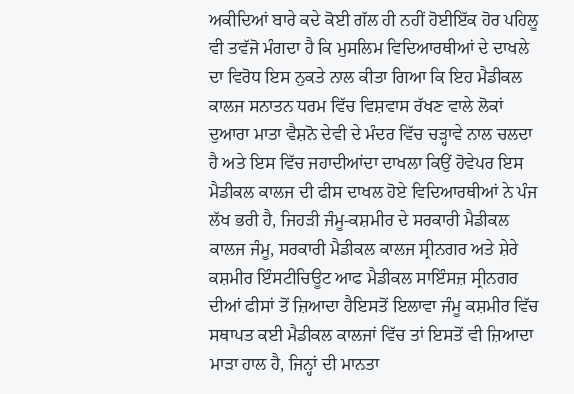ਅਕੀਦਿਆਂ ਬਾਰੇ ਕਦੇ ਕੋਈ ਗੱਲ ਹੀ ਨਹੀਂ ਹੋਈਇੱਕ ਹੋਰ ਪਹਿਲੂ ਵੀ ਤਵੱਜੋ ਮੰਗਦਾ ਹੈ ਕਿ ਮੁਸਲਿਮ ਵਿਦਿਆਰਥੀਆਂ ਦੇ ਦਾਖਲੇ ਦਾ ਵਿਰੋਧ ਇਸ ਨੁਕਤੇ ਨਾਲ ਕੀਤਾ ਗਿਆ ਕਿ ਇਹ ਮੈਡੀਕਲ ਕਾਲਜ ਸਨਾਤਨ ਧਰਮ ਵਿੱਚ ਵਿਸ਼ਵਾਸ ਰੱਖਣ ਵਾਲੇ ਲੋਕਾਂ ਦੁਆਰਾ ਮਾਤਾ ਵੈਸ਼ਨੋ ਦੇਵੀ ਦੇ ਮੰਦਰ ਵਿੱਚ ਚੜ੍ਹਾਵੇ ਨਾਲ ਚਲਦਾ ਹੈ ਅਤੇ ਇਸ ਵਿੱਚ ਜਹਾਦੀਆਂਦਾ ਦਾਖਲਾ ਕਿਉਂ ਹੋਵੇਪਰ ਇਸ ਮੈਡੀਕਲ ਕਾਲਜ ਦੀ ਫੀਸ ਦਾਖਲ ਹੋਏ ਵਿਦਿਆਰਥੀਆਂ ਨੇ ਪੰਜ ਲੱਖ ਭਰੀ ਹੈ, ਜਿਹੜੀ ਜੰਮੂ-ਕਸ਼ਮੀਰ ਦੇ ਸਰਕਾਰੀ ਮੈਡੀਕਲ ਕਾਲਜ ਜੰਮੂ, ਸਰਕਾਰੀ ਮੈਡੀਕਲ ਕਾਲਜ ਸ੍ਰੀਨਗਰ ਅਤੇ ਸ਼ੇਰੇ ਕਸ਼ਮੀਰ ਇੰਸਟੀਚਿਊਟ ਆਫ ਮੈਡੀਕਲ ਸਾਇੰਸਜ਼ ਸ੍ਰੀਨਗਰ ਦੀਆਂ ਫੀਸਾਂ ਤੋਂ ਜ਼ਿਆਦਾ ਹੈਇਸਤੋਂ ਇਲਾਵਾ ਜੰਮੂ ਕਸ਼ਮੀਰ ਵਿੱਚ ਸਥਾਪਤ ਕਈ ਮੈਡੀਕਲ ਕਾਲਜਾਂ ਵਿੱਚ ਤਾਂ ਇਸਤੋਂ ਵੀ ਜ਼ਿਆਦਾ ਮਾੜਾ ਹਾਲ ਹੈ, ਜਿਨ੍ਹਾਂ ਦੀ ਮਾਨਤਾ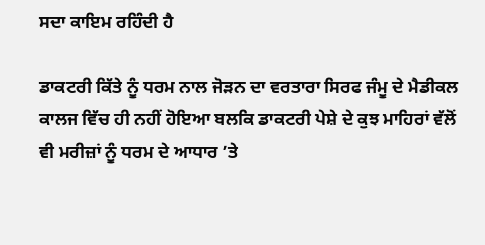ਸਦਾ ਕਾਇਮ ਰਹਿੰਦੀ ਹੈ

ਡਾਕਟਰੀ ਕਿੱਤੇ ਨੂੰ ਧਰਮ ਨਾਲ ਜੋੜਨ ਦਾ ਵਰਤਾਰਾ ਸਿਰਫ ਜੰਮੂ ਦੇ ਮੈਡੀਕਲ ਕਾਲਜ ਵਿੱਚ ਹੀ ਨਹੀਂ ਹੋਇਆ ਬਲਕਿ ਡਾਕਟਰੀ ਪੇਸ਼ੇ ਦੇ ਕੁਝ ਮਾਹਿਰਾਂ ਵੱਲੋਂ ਵੀ ਮਰੀਜ਼ਾਂ ਨੂੰ ਧਰਮ ਦੇ ਆਧਾਰ ’ਤੇ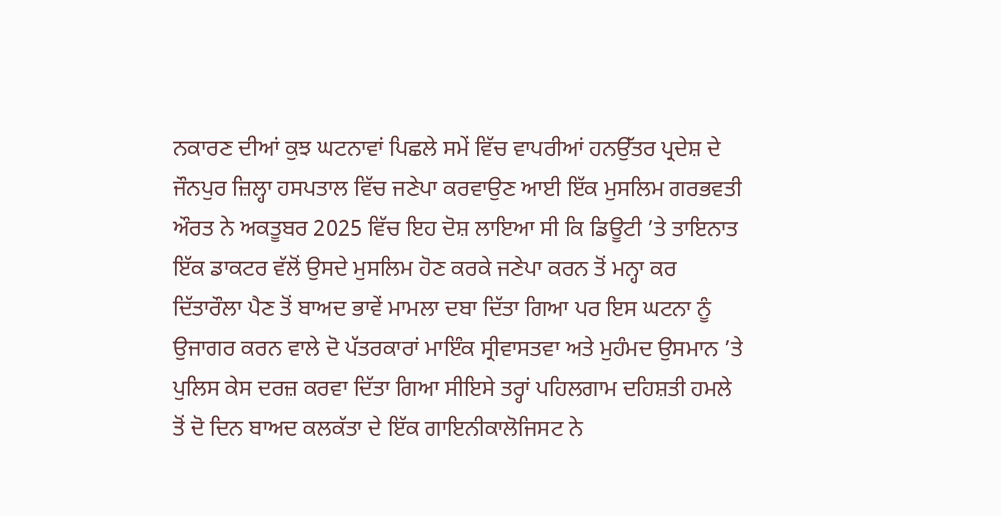ਨਕਾਰਣ ਦੀਆਂ ਕੁਝ ਘਟਨਾਵਾਂ ਪਿਛਲੇ ਸਮੇਂ ਵਿੱਚ ਵਾਪਰੀਆਂ ਹਨਉੱਤਰ ਪ੍ਰਦੇਸ਼ ਦੇ ਜੌਨਪੁਰ ਜ਼ਿਲ੍ਹਾ ਹਸਪਤਾਲ ਵਿੱਚ ਜਣੇਪਾ ਕਰਵਾਉਣ ਆਈ ਇੱਕ ਮੁਸਲਿਮ ਗਰਭਵਤੀ ਔਰਤ ਨੇ ਅਕਤੂਬਰ 2025 ਵਿੱਚ ਇਹ ਦੋਸ਼ ਲਾਇਆ ਸੀ ਕਿ ਡਿਊਟੀ ’ਤੇ ਤਾਇਨਾਤ ਇੱਕ ਡਾਕਟਰ ਵੱਲੋਂ ਉਸਦੇ ਮੁਸਲਿਮ ਹੋਣ ਕਰਕੇ ਜਣੇਪਾ ਕਰਨ ਤੋਂ ਮਨ੍ਹਾ ਕਰ ਦਿੱਤਾਰੌਲਾ ਪੈਣ ਤੋਂ ਬਾਅਦ ਭਾਵੇਂ ਮਾਮਲਾ ਦਬਾ ਦਿੱਤਾ ਗਿਆ ਪਰ ਇਸ ਘਟਨਾ ਨੂੰ ਉਜਾਗਰ ਕਰਨ ਵਾਲੇ ਦੋ ਪੱਤਰਕਾਰਾਂ ਮਾਇੰਕ ਸ੍ਰੀਵਾਸਤਵਾ ਅਤੇ ਮੁਹੰਮਦ ਉਸਮਾਨ ’ਤੇ ਪੁਲਿਸ ਕੇਸ ਦਰਜ਼ ਕਰਵਾ ਦਿੱਤਾ ਗਿਆ ਸੀਇਸੇ ਤਰ੍ਹਾਂ ਪਹਿਲਗਾਮ ਦਹਿਸ਼ਤੀ ਹਮਲੇ ਤੋਂ ਦੋ ਦਿਨ ਬਾਅਦ ਕਲਕੱਤਾ ਦੇ ਇੱਕ ਗਾਇਨੀਕਾਲੋਜਿਸਟ ਨੇ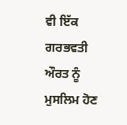ਵੀ ਇੱਕ ਗਰਭਵਤੀ ਔਰਤ ਨੂੰ ਮੁਸਲਿਮ ਹੋਣ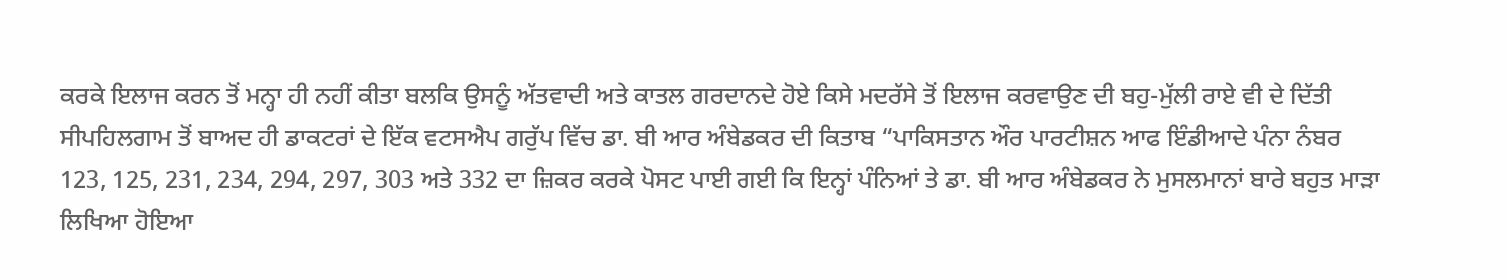ਕਰਕੇ ਇਲਾਜ ਕਰਨ ਤੋਂ ਮਨ੍ਹਾ ਹੀ ਨਹੀਂ ਕੀਤਾ ਬਲਕਿ ਉਸਨੂੰ ਅੱਤਵਾਦੀ ਅਤੇ ਕਾਤਲ ਗਰਦਾਨਦੇ ਹੋਏ ਕਿਸੇ ਮਦਰੱਸੇ ਤੋਂ ਇਲਾਜ ਕਰਵਾਉਣ ਦੀ ਬਹੁ-ਮੁੱਲੀ ਰਾਏ ਵੀ ਦੇ ਦਿੱਤੀ ਸੀਪਹਿਲਗਾਮ ਤੋਂ ਬਾਅਦ ਹੀ ਡਾਕਟਰਾਂ ਦੇ ਇੱਕ ਵਟਸਐਪ ਗਰੁੱਪ ਵਿੱਚ ਡਾ. ਬੀ ਆਰ ਅੰਬੇਡਕਰ ਦੀ ਕਿਤਾਬ “ਪਾਕਿਸਤਾਨ ਔਰ ਪਾਰਟੀਸ਼ਨ ਆਫ ਇੰਡੀਆਦੇ ਪੰਨਾ ਨੰਬਰ 123, 125, 231, 234, 294, 297, 303 ਅਤੇ 332 ਦਾ ਜ਼ਿਕਰ ਕਰਕੇ ਪੋਸਟ ਪਾਈ ਗਈ ਕਿ ਇਨ੍ਹਾਂ ਪੰਨਿਆਂ ਤੇ ਡਾ. ਬੀ ਆਰ ਅੰਬੇਡਕਰ ਨੇ ਮੁਸਲਮਾਨਾਂ ਬਾਰੇ ਬਹੁਤ ਮਾੜਾ ਲਿਖਿਆ ਹੋਇਆ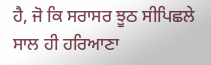ਹੈ, ਜੋ ਕਿ ਸਰਾਸਰ ਝੂਠ ਸੀਪਿਛਲੇ ਸਾਲ ਹੀ ਹਰਿਆਣਾ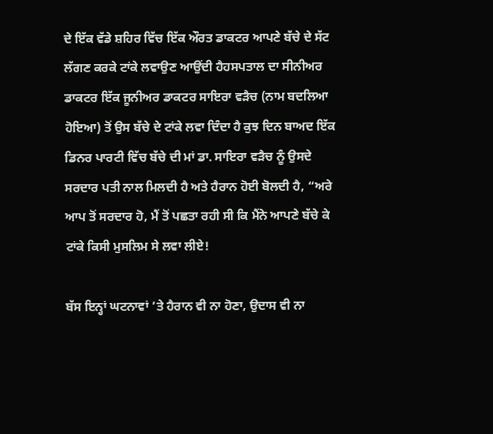ਦੇ ਇੱਕ ਵੱਡੇ ਸ਼ਹਿਰ ਵਿੱਚ ਇੱਕ ਔਰਤ ਡਾਕਟਰ ਆਪਣੇ ਬੱਚੇ ਦੇ ਸੱਟ ਲੱਗਣ ਕਰਕੇ ਟਾਂਕੇ ਲਵਾਉਣ ਆਉਂਦੀ ਹੈਹਸਪਤਾਲ ਦਾ ਸੀਨੀਅਰ ਡਾਕਟਰ ਇੱਕ ਜੂਨੀਅਰ ਡਾਕਟਰ ਸਾਇਰਾ ਵੜੈਚ (ਨਾਮ ਬਦਲਿਆ ਹੋਇਆ) ਤੋਂ ਉਸ ਬੱਚੇ ਦੇ ਟਾਂਕੇ ਲਵਾ ਦਿੰਦਾ ਹੈ ਕੁਝ ਦਿਨ ਬਾਅਦ ਇੱਕ ਡਿਨਰ ਪਾਰਟੀ ਵਿੱਚ ਬੱਚੇ ਦੀ ਮਾਂ ਡਾ. ਸਾਇਰਾ ਵੜੈਚ ਨੂੰ ਉਸਦੇ ਸਰਦਾਰ ਪਤੀ ਨਾਲ ਮਿਲਦੀ ਹੈ ਅਤੇ ਹੈਰਾਨ ਹੋਈ ਬੋਲਦੀ ਹੈ, “ਅਰੇ ਆਪ ਤੋਂ ਸਰਦਾਰ ਹੋ, ਮੈਂ ਤੋਂ ਪਛਤਾ ਰਹੀ ਸੀ ਕਿ ਮੈਂਨੇ ਆਪਣੇ ਬੱਚੇ ਕੇ ਟਾਂਕੇ ਕਿਸੀ ਮੁਸਲਿਮ ਸੇ ਲਵਾ ਲੀਏ!

ਬੱਸ ਇਨ੍ਹਾਂ ਘਟਨਾਵਾਂ ’ਤੇ ਹੈਰਾਨ ਵੀ ਨਾ ਹੋਣਾ, ਉਦਾਸ ਵੀ ਨਾ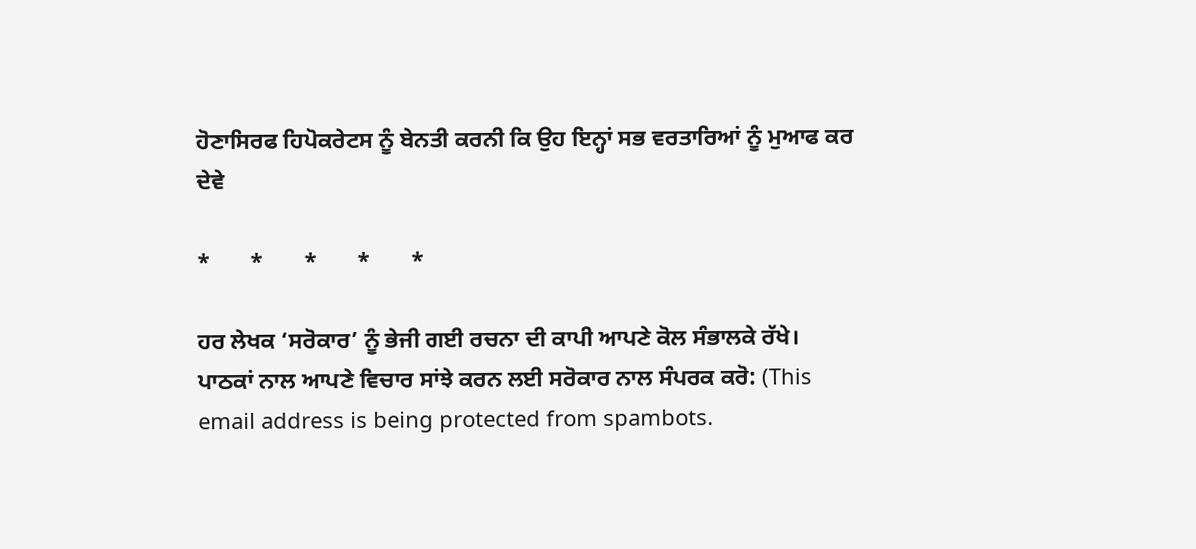ਹੋਣਾਸਿਰਫ ਹਿਪੋਕਰੇਟਸ ਨੂੰ ਬੇਨਤੀ ਕਰਨੀ ਕਿ ਉਹ ਇਨ੍ਹਾਂ ਸਭ ਵਰਤਾਰਿਆਂ ਨੂੰ ਮੁਆਫ ਕਰ ਦੇਵੇ

*       *       *       *       *

ਹਰ ਲੇਖਕ ‘ਸਰੋਕਾਰ’ ਨੂੰ ਭੇਜੀ ਗਈ ਰਚਨਾ ਦੀ ਕਾਪੀ ਆਪਣੇ ਕੋਲ ਸੰਭਾਲਕੇ ਰੱਖੇ।
ਪਾਠਕਾਂ ਨਾਲ ਆਪਣੇ ਵਿਚਾਰ ਸਾਂਝੇ ਕਰਨ ਲਈ ਸਰੋਕਾਰ ਨਾਲ ਸੰਪਰਕ ਕਰੋ: (This email address is being protected from spambots.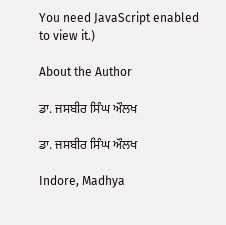You need JavaScript enabled to view it.)

About the Author

ਡਾ. ਜਸਬੀਰ ਸਿੰਘ ਔਲਖ

ਡਾ. ਜਸਬੀਰ ਸਿੰਘ ਔਲਖ

Indore, Madhya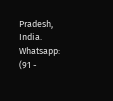Pradesh, India.
Whatsapp: (91 -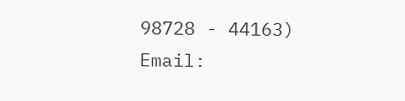98728 - 44163)
Email: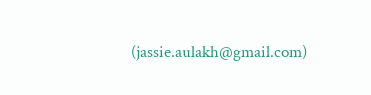(jassie.aulakh@gmail.com)